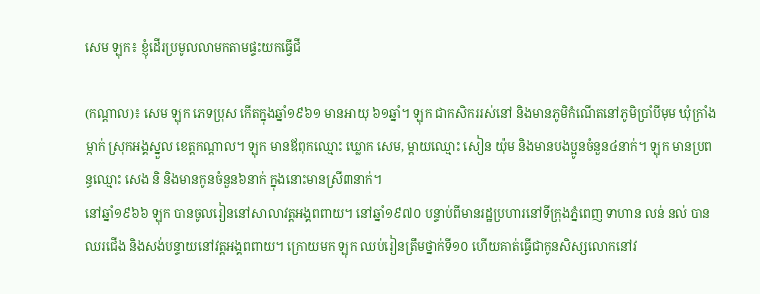សេម ឡុក៖ ខ្ញុំដើរប្រមូលលាមកតាមផ្ទះយកធ្វើជី

(កណ្ដាល)៖ សេម ឡុក ភេទប្រុស កើតក្នុងឆ្នាំ១៩៦១ មានអាយុ ៦១ឆ្នាំ។ ឡុក ជាកសិកររស់នៅ និងមានភូមិកំណើតនៅភូមិប្រាំបីមុម ឃុំក្រាំងម្កាក់ ស្រុកអង្គស្នួល ខេត្តកណ្ដាល។ ឡុក មានឪពុកឈ្មោះ ឃ្លោក សេម, ម្ដាយឈ្មោះ សៀន យ៉ុម និងមានបងប្អូនចំនួន៤នាក់។ ឡុក មានប្រពន្ធឈ្មោះ សេង និ និងមានកូនចំនួន៦នាក់ ក្នុងនោះមានស្រី៣នាក់។
នៅឆ្នាំ១៩៦៦ ឡុក បានចូលរៀននៅសាលាវត្តអង្គពពាយ។ នៅឆ្នាំ១៩៧០ បន្ទាប់ពីមានរដ្ឋប្រហារនៅទីក្រុងភ្នំពេញ ទាហាន លន់ នល់ បានឈរជើង និងសង់បន្ទាយនៅវត្តអង្គពពាយ។ ក្រោយមក ឡុក ឈប់រៀនត្រឹមថ្នាក់ទី១០ ហើយគាត់ធ្វើជាកូនសិស្សលោកនៅវ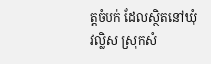ត្តចំបក់ ដែលស្ថិតនៅឃុំវល្លិស ស្រុកសំ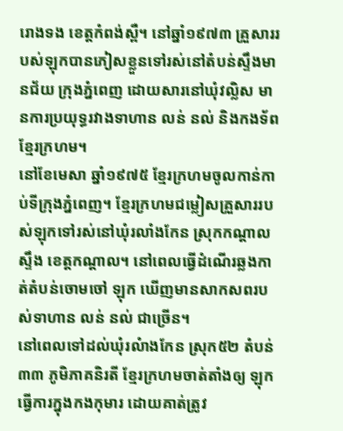រោងទង ខេត្តកំពង់ស្ពឺ។ នៅឆ្នាំ១៩៧៣ គ្រួសាររបស់ឡុកបានភៀសខ្លួនទៅរស់នៅតំបន់ស្ទឹងមានជ័យ ក្រុងភ្នំពេញ ដោយសារនៅឃុំវល្លិស មានការប្រយុទ្ធរវាងទាហាន លន់ នល់ និងកងទ័ពខ្មែរក្រហម។
នៅខែមេសា ឆ្នាំ១៩៧៥ ខ្មែរក្រហមចូលកាន់កាប់ទីក្រុងភ្នំពេញ។ ខ្មែរក្រហមជម្លៀសគ្រួសាររបស់ឡុកទៅរស់នៅឃុំរលាំងកែន ស្រុកកណ្ដាលស្ទឹង ខេត្តកណ្ដាល។ នៅពេលធ្វើដំណើរឆ្លងកាត់តំបន់ចោមចៅ ឡុក ឃើញមានសាកសពរបស់ទាហាន លន់ នល់ ជាច្រើន។
នៅពេលទៅដល់ឃុំរលំាងកែន ស្រុក៥២ តំបន់៣៣ ភូមិភាគនិរតី ខ្មែរក្រហមចាត់តាំងឲ្យ ឡុក ធ្វើការក្នុងកងកុមារ ដោយគាត់ត្រូវ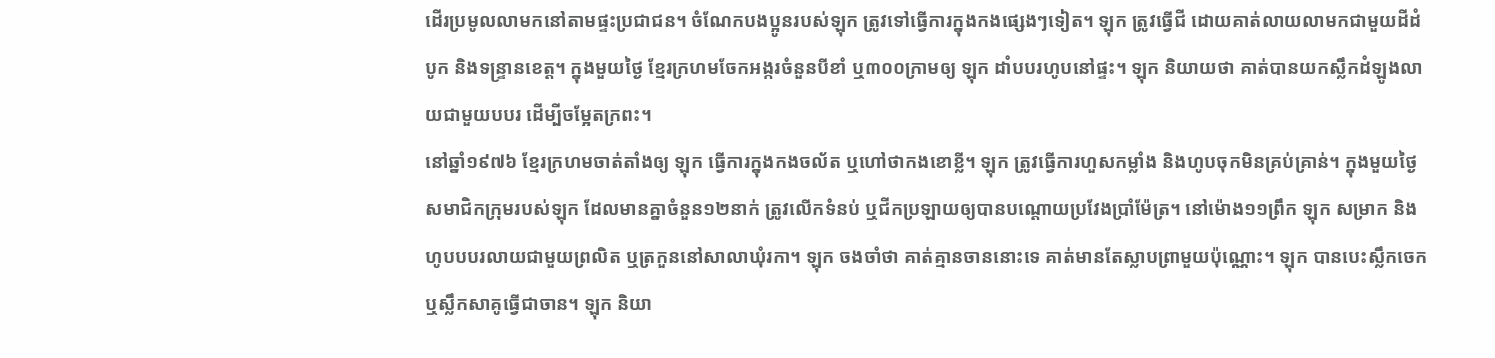ដើរប្រមូលលាមកនៅតាមផ្ទះប្រជាជន។ ចំណែកបងប្អូនរបស់ឡុក ត្រូវទៅធ្វើការក្នុងកងផ្សេងៗទៀត។ ឡុក ត្រូវធ្វើជី ដោយគាត់លាយលាមកជាមួយដីដំបូក និងទន្រ្ទានខេត្ត។ ក្នុងមួយថ្ងៃ ខ្មែរក្រហមចែកអង្ករចំនួនបីខាំ ឬ៣០០ក្រាមឲ្យ ឡុក ដាំបបរហូបនៅផ្ទះ។ ឡុក និយាយថា គាត់បានយកស្លឹកដំឡូងលាយជាមួយបបរ ដើម្បីចម្អែតក្រពះ។
នៅឆ្នាំ១៩៧៦ ខ្មែរក្រហមចាត់តាំងឲ្យ ឡុក ធ្វើការក្នុងកងចល័ត ឬហៅថាកងខោខ្លី។ ឡុក ត្រូវធ្វើការហួសកម្លាំង និងហូបចុកមិនគ្រប់គ្រាន់។ ក្នុងមួយថ្ងៃ សមាជិកក្រុមរបស់ឡុក ដែលមានគ្នាចំនួន១២នាក់ ត្រូវលើកទំនប់ ឬជីកប្រឡាយឲ្យបានបណ្ដោយប្រវែងប្រាំម៉ែត្រ។ នៅម៉ោង១១ព្រឹក ឡុក សម្រាក និងហូបបបរលាយជាមួយព្រលិត ឬត្រកួននៅសាលាឃុំរកា។ ឡុក ចងចាំថា គាត់គ្មានចាននោះទេ គាត់មានតែស្លាបព្រាមួយប៉ុណ្ណោះ។ ឡុក បានបេះស្លឹកចេក ឬស្លឹកសាគូធ្វើជាចាន។ ឡុក និយា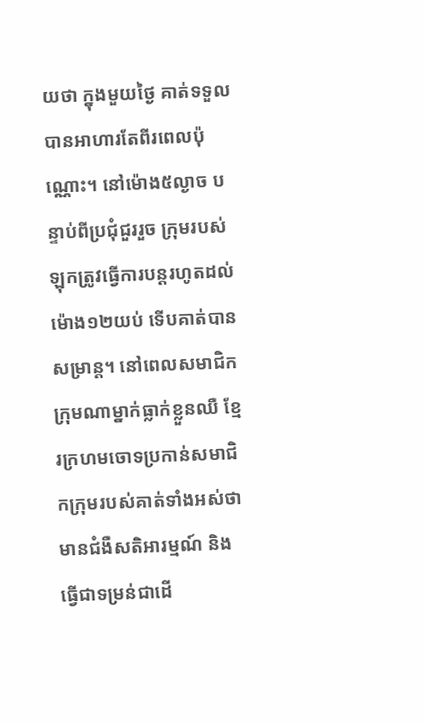យថា ក្នុងមួយថ្ងៃ គាត់ទទួលបានអាហារតែពីរពេលប៉ុណ្ណោះ។ នៅម៉ោង៥ល្ងាច បន្ទាប់ពីប្រជុំជួររួច ក្រុមរបស់ឡុកត្រូវធ្វើការបន្តរហូតដល់ម៉ោង១២យប់ ទើបគាត់បានសម្រាន្ត។ នៅពេលសមាជិកក្រុមណាម្នាក់ធ្លាក់ខ្លួនឈឺ ខ្មែរក្រហមចោទប្រកាន់សមាជិកក្រុមរបស់គាត់ទាំងអស់ថាមានជំងឺសតិអារម្មណ៍ និងធ្វើជាទម្រន់ជាដើ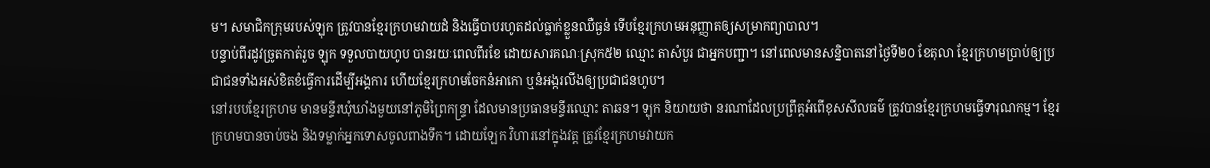ម។ សមាជិកក្រុមរបស់ឡុក ត្រូវបានខ្មែរក្រហមវាយដំ និងធ្វើបាបរហូតដល់ធ្លាក់ខ្លួនឈឺធ្ងន់ ទើបខ្មែរក្រហមអនុញ្ញាតឲ្យសម្រាកព្យាបាល។
បន្ទាប់ពីរដូវច្រូតកាត់រួច ឡុក ទទួលបាយហូប បានរយៈពេលពីរខែ ដោយសារគណៈស្រុក៥២ ឈ្មោះ តាសំបួរ ជាអ្នកបញ្ជា។ នៅពេលមានសន្និបាតនៅថ្ងៃទី២០ ខែតុលា ខ្មែរក្រហមប្រាប់ឲ្យប្រជាជនទាំងអស់ខិតខំធ្វើការដើម្បីអង្គការ ហើយខ្មែរក្រហមចែកនំអាកោ ឬនំអង្ករលីងឲ្យប្រជាជនហូប។
នៅរបបខ្មែរក្រហម មានមន្ទីរឃុំឃាំងមួយនៅភូមិព្រៃកន្ទ្រា ដែលមានប្រធានមន្ទីរឈ្មោះ តាឆន។ ឡុក និយាយថា នរណាដែលប្រព្រឹត្តអំពើខុសសីលធម៌ ត្រូវបានខ្មែរក្រហមធ្វើទារុណកម្ម។ ខ្មែរក្រហមបានចាប់ចង និងទម្លាក់អ្នកទោសចូលពាងទឹក។ ដោយឡែក វិហារនៅក្នុងវត្ត ត្រូវខ្មែរក្រហមវាយក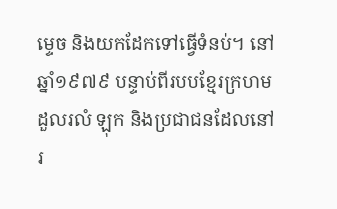ម្ទេច និងយកដែកទៅធ្វើទំនប់។ នៅឆ្នាំ១៩៧៩ បន្ទាប់ពីរបបខ្មែរក្រហមដួលរលំ ឡុក និងប្រជាជនដែលនៅរ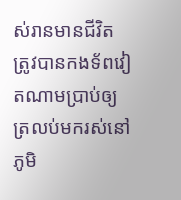ស់រានមានជីវិត ត្រូវបានកងទ័ពវៀតណាមប្រាប់ឲ្យត្រលប់មករស់នៅភូមិ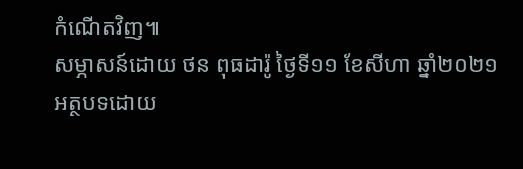កំណើតវិញ៕
សម្ភាសន៍ដោយ ថន ពុធដារ៉ូ ថ្ងៃទី១១ ខែសីហា ឆ្នាំ២០២១
អត្ថបទដោយ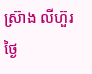ស្រ៊ាង លីហ៊ួរ ថ្ងៃ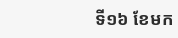ទី១៦ ខែមក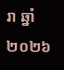រា ឆ្នាំ២០២៦